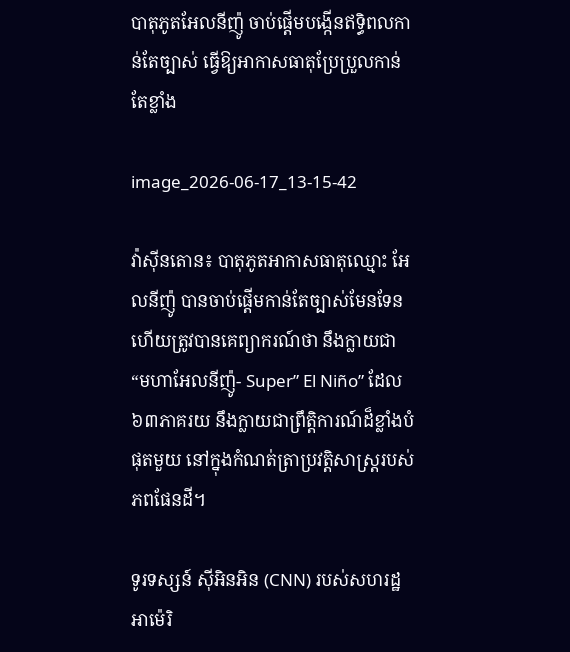បាតុភូតអែលនីញ៉ូ ចាប់ផ្តើមបង្កើនឥទ្ធិពលកាន់តែច្បាស់ ធ្វើឱ្យអាកាសធាតុប្រែប្រួលកាន់តែខ្លាំង

image_2026-06-17_13-15-42

វ៉ាស៊ីនតោន៖ បាតុភូតអាកាសធាតុឈ្មោះ អែលនីញ៉ូ បានចាប់ផ្តើមកាន់តែច្បាស់មែនទែន ហើយត្រូវបានគេព្យាករណ៍ថា នឹងក្លាយជា “មហាអែលនីញ៉ូ- Super” El Niño” ដែល៦៣ភាគរយ នឹងក្លាយជាព្រឹត្តិការណ៍ដ៏ខ្លាំងបំផុតមួយ នៅក្នុងកំណត់ត្រាប្រវត្តិសាស្ត្ររបស់ភពផែនដី។

ទូរទស្សន៍ ស៊ីអិនអិន (CNN) របស់សហរដ្ឋអាម៉េរិ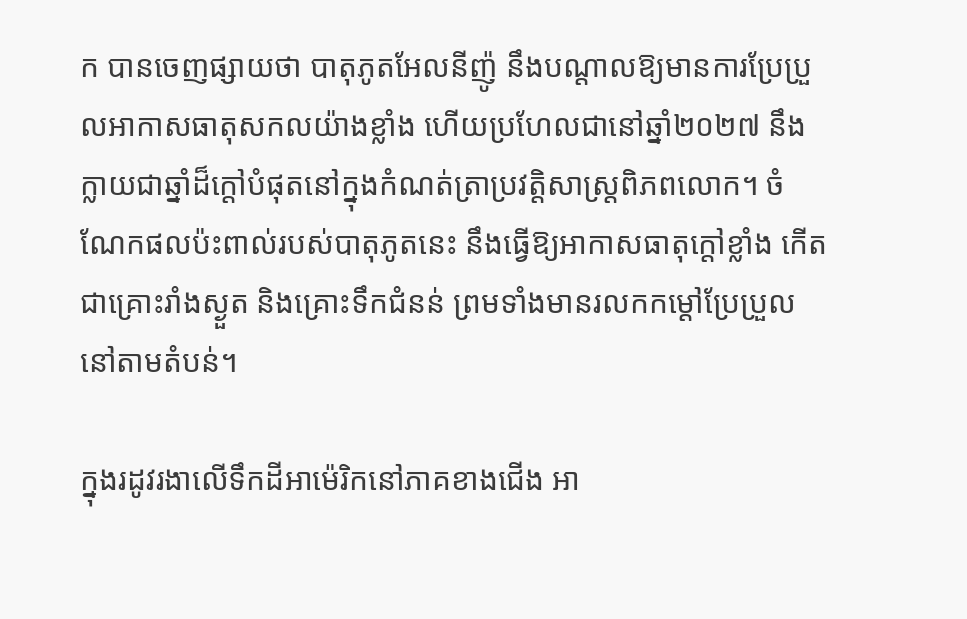ក បានចេញផ្សាយថា បាតុភូតអែលនីញ៉ូ នឹងបណ្តាលឱ្យមានការប្រែប្រួលអាកាសធាតុសកលយ៉ាងខ្លាំង ហើយប្រហែលជានៅឆ្នាំ២០២៧ នឹងក្លាយជាឆ្នាំដ៏ក្តៅបំផុតនៅក្នុងកំណត់ត្រាប្រវត្តិសាស្ត្រពិភពលោក។ ចំណែកផលប៉ះពាល់របស់បាតុភូតនេះ នឹងធ្វើឱ្យអាកាសធាតុក្តៅខ្លាំង កើតជាគ្រោះរាំងស្ងួត និងគ្រោះទឹកជំនន់ ព្រមទាំងមានរលកកម្តៅប្រែប្រួលនៅតាមតំបន់។

ក្នុងរដូវរងាលើទឹកដីអាម៉េរិកនៅភាគខាងជើង អា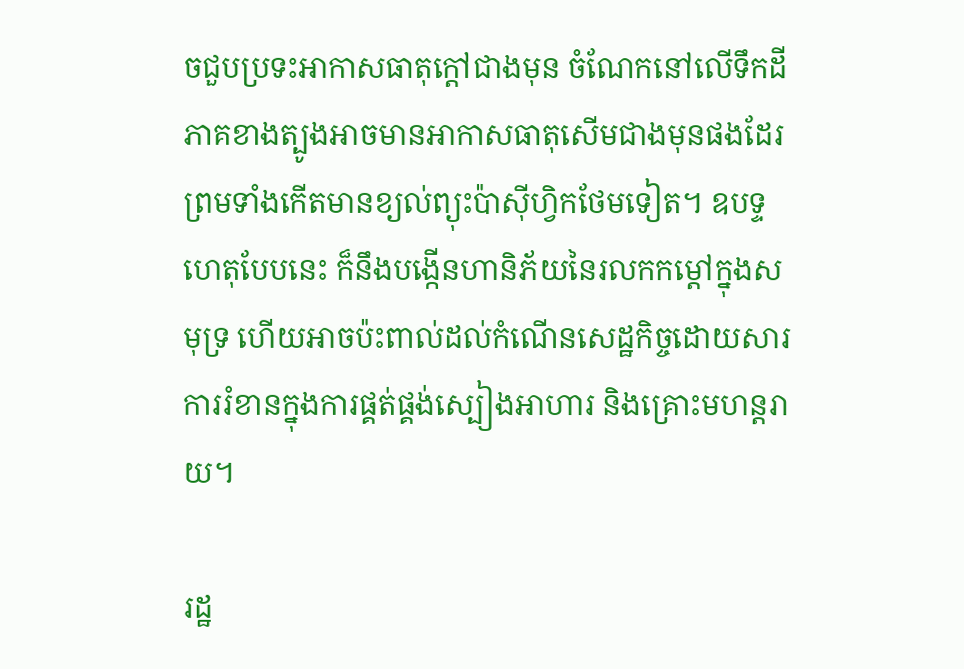ចជួបប្រទះអាកាសធាតុក្តៅជាងមុន ចំណែកនៅលើទឹកដីភាគខាងត្បូងអាចមានអាកាសធាតុសើមជាងមុនផងដែរ ព្រមទាំងកើតមានខ្យល់ព្យុះប៉ាស៊ីហ្វិកថែមទៀត។ ឧបទ្ទហេតុបែបនេះ ក៏នឹងបង្កើនហានិភ័យនៃរលកកម្តៅក្នុងសមុទ្រ ហើយអាចប៉ះពាល់ដល់កំណើនសេដ្ឋកិច្ចដោយសារការរំខានក្នុងការផ្គត់ផ្គង់ស្បៀងអាហារ និងគ្រោះមហន្តរាយ។

រដ្ឋ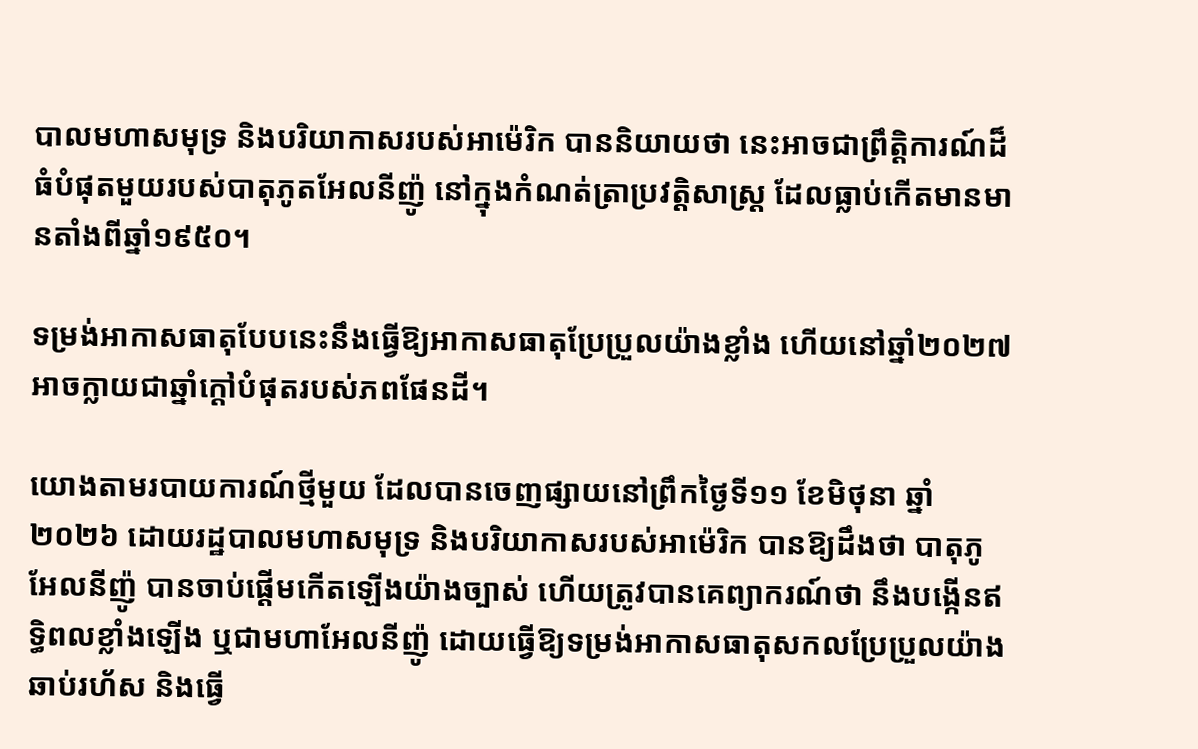បាលមហាសមុទ្រ និងបរិយាកាសរបស់អាម៉េរិក បាននិយាយថា នេះអាចជាព្រឹត្តិការណ៍ដ៏ធំបំផុតមួយរបស់បាតុភូតអែលនីញ៉ូ នៅក្នុងកំណត់ត្រាប្រវត្តិសាស្ត្រ ដែលធ្លាប់កើតមានមានតាំងពីឆ្នាំ១៩៥០។

ទម្រង់អាកាសធាតុបែបនេះនឹងធ្វើឱ្យអាកាសធាតុប្រែប្រួលយ៉ាងខ្លាំង ហើយនៅឆ្នាំ២០២៧ អាចក្លាយជាឆ្នាំក្តៅបំផុតរបស់ភពផែនដី។

យោងតាមរបាយការណ៍ថ្មីមួយ ដែលបានចេញផ្សាយនៅព្រឹកថ្ងៃទី១១ ខែមិថុនា ឆ្នាំ២០២៦ ដោយរដ្ឋបាលមហាសមុទ្រ និងបរិយាកាសរបស់អាម៉េរិក បានឱ្យដឹងថា បាតុភូអែលនីញ៉ូ បានចាប់ផ្តើមកើតឡើងយ៉ាងច្បាស់ ហើយត្រូវបានគេព្យាករណ៍ថា នឹងបង្កើនឥទ្ធិពលខ្លាំងឡើង ឬជាមហាអែលនីញ៉ូ ដោយធ្វើឱ្យទម្រង់អាកាសធាតុសកលប្រែប្រួលយ៉ាងឆាប់រហ័ស និងធ្វើ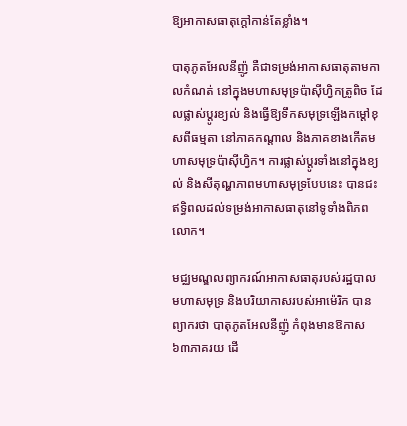ឱ្យអាកាសធាតុក្តៅកាន់តែខ្លាំង។

បាតុភូតអែលនីញ៉ូ គឺជាទម្រង់អាកាសធាតុតាមកាលកំណត់ នៅក្នុងមហាសមុទ្រប៉ាស៊ីហ្វិកត្រូពិច ដែលផ្លាស់ប្តូរខ្យល់ និងធ្វើឱ្យទឹកសមុទ្រឡើងកម្តៅខុសពីធម្មតា នៅភាគកណ្តាល និងភាគខាងកើតមហាសមុទ្រប៉ាស៊ីហ្វិក។ ការផ្លាស់ប្តូរទាំងនៅក្នុងខ្យល់ និងសីតុណ្ហភាពមហាសមុទ្របែបនេះ បានជះឥទ្ធិពលដល់ទម្រង់អាកាសធាតុនៅទូទាំងពិភពលោក។

មជ្ឈមណ្ឌលព្យាករណ៍អាកាសធាតុរបស់រដ្ឋបាលមហាសមុទ្រ និងបរិយាកាសរបស់អាម៉េរិក បានព្យាករថា បាតុភូតអែលនីញ៉ូ កំពុងមានឱកាស៦៣ភាគរយ ដើ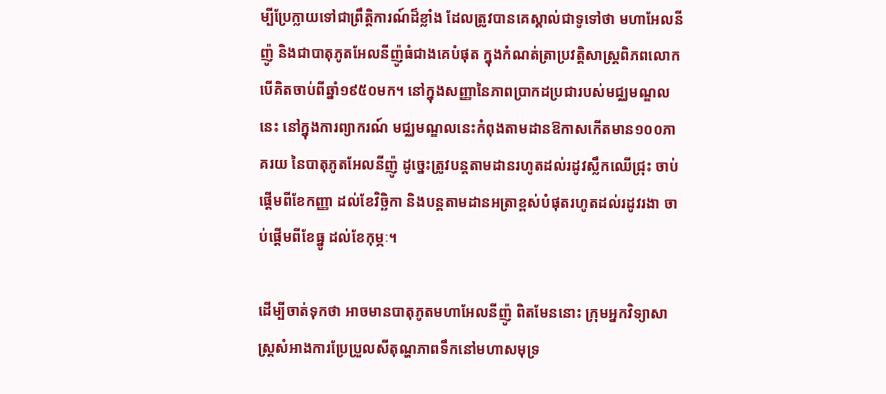ម្បីប្រែក្លាយទៅជាព្រឹត្តិការណ៍ដ៏ខ្លាំង ដែលត្រូវបានគេស្គាល់ជាទូទៅថា មហាអែលនីញ៉ូ និងជាបាតុភូតអែលនីញ៉ូធំជាងគេបំផុត ក្នុងកំណត់ត្រាប្រវត្តិសាស្ត្រពិភពលោក បើគិតចាប់ពីឆ្នាំ១៩៥០មក។ នៅក្នុងសញ្ញានៃភាពប្រាកដប្រជារបស់មជ្ឈមណ្ឌលនេះ នៅក្នុងការព្យាករណ៍ មជ្ឈមណ្ឌលនេះកំពុងតាមដានឱកាសកើតមាន១០០ភាគរយ នៃបាតុភូតអែលនីញ៉ូ ដូច្នេះត្រូវបន្តតាមដានរហូតដល់រដូវស្លឹកឈើជ្រុះ ចាប់ផ្តើមពីខែកញ្ញា ដល់ខែវិច្ឆិកា និងបន្តតាមដានអត្រាខ្ពស់បំផុតរហូតដល់រដូវរងា ចាប់ផ្តើមពីខែធ្នូ ដល់ខែកុម្ភៈ។

ដើម្បីចាត់ទុកថា អាចមានបាតុភូតមហាអែលនីញ៉ូ ពិតមែននោះ ក្រុមអ្នកវិទ្យាសាស្ត្រសំអាងការប្រែប្រួលសីតុណ្ហភាពទឹកនៅមហាសមុទ្រ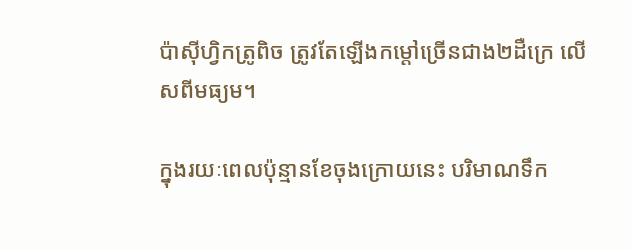ប៉ាស៊ីហ្វិកត្រូពិច ត្រូវតែឡើងកម្តៅច្រើនជាង២ដឺក្រេ លើសពីមធ្យម។

ក្នុងរយៈពេលប៉ុន្មានខែចុងក្រោយនេះ បរិមាណទឹក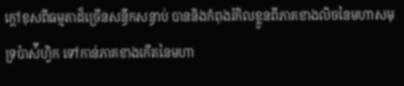ក្ដៅខុសពីធម្មតាដ៏ច្រើនសន្ធឹកសន្ធាប់ បាននិងកំពុងរំកិលខ្លួនពីភាគខាងលិចនៃមហាសមុទ្រប៉ាស៉ីហ្វិក ទៅកាន់ភាគខាងកើតនៃមហា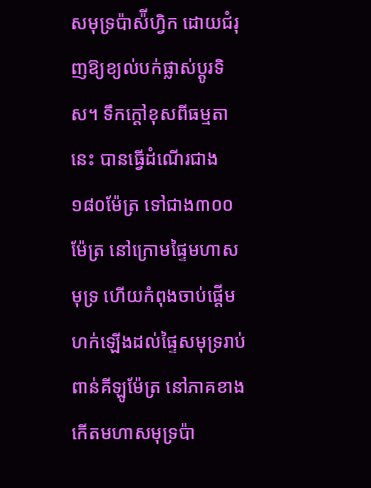សមុទ្រប៉ាស៉ីហ្វិក ដោយជំរុញឱ្យខ្យល់បក់ផ្លាស់ប្ដូរទិស។ ទឹកក្ដៅខុសពីធម្មតានេះ បានធ្វើដំណើរជាង១៨០ម៉ែត្រ ទៅជាង៣០០ម៉ែត្រ នៅក្រោមផ្ទៃមហាសមុទ្រ ហើយកំពុងចាប់ផ្តើមហក់ឡើងដល់ផ្ទៃសមុទ្ររាប់ពាន់គីឡូម៉ែត្រ នៅភាគខាងកើតមហាសមុទ្រប៉ា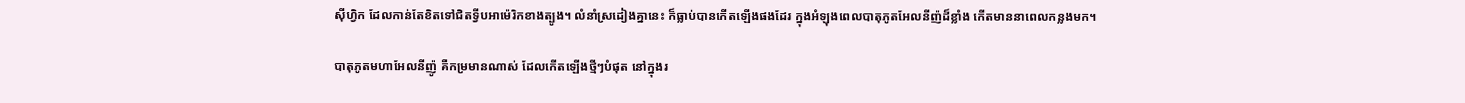ស៊ីហ្វិក ដែលកាន់តែខិតទៅជិតទ្វីបអាម៉េរិកខាងត្បូង។ លំនាំស្រដៀងគ្នានេះ ក៏ធ្លាប់បានកើតឡើងផងដែរ ក្នុងអំឡុងពេលបាតុភូតអែលនីញ៉ដ៏ខ្លាំង កើតមាននាពេលកន្លងមក។

បាតុភូតមហាអែលនីញ៉ូ គឺកម្រមានណាស់ ដែលកើតឡើងថ្មីៗបំផុត នៅក្នុងរ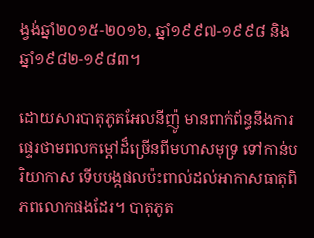ង្វង់ឆ្នាំ២០១៥-២០១៦, ឆ្នាំ១៩៩៧-១៩៩៨ និងឆ្នាំ១៩៨២-១៩៨៣។

ដោយសារបាតុភូតអែលនីញ៉ូ មានពាក់ព័ន្ធនឹងការផ្ទេរថាមពលកម្តៅដ៏ច្រើនពីមហាសមុទ្រ ទៅកាន់បរិយាកាស ទើបបង្កផលប៉ះពាល់ដល់អាកាសធាតុពិភពលោកផងដែរ។ បាតុភូត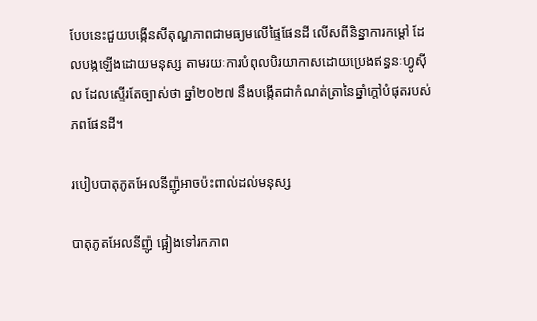បែបនេះជួយបង្កើនសីតុណ្ហភាពជាមធ្យមលើផ្ទៃផែនដី លើសពីនិន្នាការកម្ដៅ ដែលបង្កឡើងដោយមនុស្ស តាមរយៈការបំពុលបិរយាកាសដោយប្រេងឥន្ធនៈហ្វូស៊ីល ដែលស្ទើរតែច្បាស់ថា ឆ្នាំ២០២៧ នឹងបង្កើតជាកំណត់ត្រានៃឆ្នាំក្តៅបំផុតរបស់ភពផែនដី។

របៀបបាតុភូតអែលនីញ៉ូអាចប៉ះពាល់ដល់មនុស្ស

បាតុភូតអែលនីញ៉ូ ផ្អៀងទៅរកភាព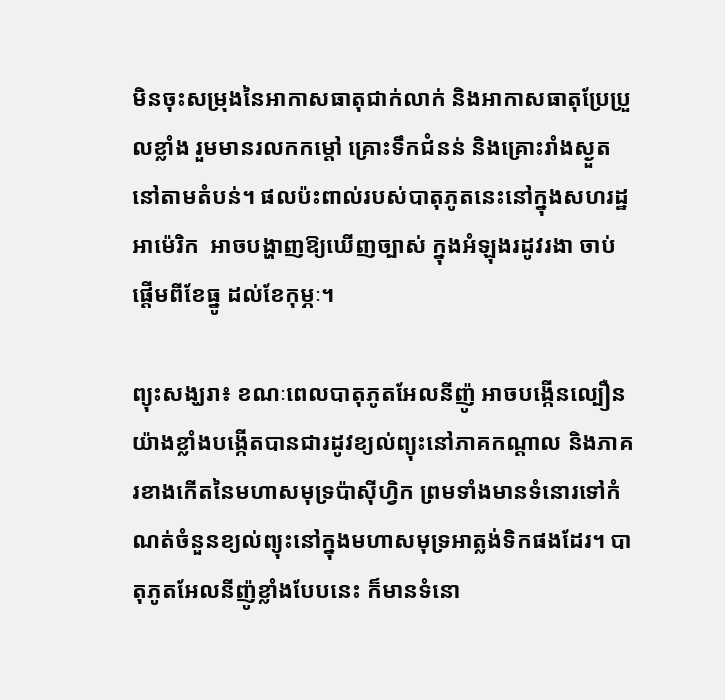មិនចុះសម្រុងនៃអាកាសធាតុជាក់លាក់ និងអាកាសធាតុប្រែប្រួលខ្លាំង រួមមានរលកកម្តៅ គ្រោះទឹកជំនន់ និងគ្រោះរាំងស្ងួត នៅតាមតំបន់។ ផលប៉ះពាល់របស់បាតុភូតនេះនៅក្នុងសហរដ្ឋអាម៉េរិក  អាចបង្ហាញឱ្យឃើញច្បាស់ ក្នុងអំឡុងរដូវរងា ចាប់ផ្តើមពីខែធ្នូ ដល់ខែកុម្ភៈ។

ព្យុះសង្ឃរា៖ ខណៈពេលបាតុភូតអែលនីញ៉ូ អាចបង្កើនល្បឿនយ៉ាងខ្លាំងបង្កើតបានជារដូវខ្យល់ព្យុះនៅភាគកណ្តាល និងភាគរខាងកើតនៃមហាសមុទ្រប៉ាស៊ីហ្វិក ព្រមទាំងមានទំនោរទៅកំណត់ចំនួនខ្យល់ព្យុះនៅក្នុងមហាសមុទ្រអាត្លង់ទិកផងដែរ។ បាតុភូតអែលនីញ៉ូខ្លាំងបែបនេះ ក៏មានទំនោ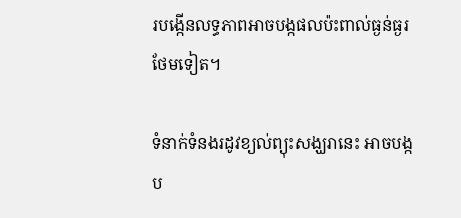របង្កើនលទ្ធភាពអាចបង្កផលប៉ះពាល់ធ្ងន់ធ្ងរថែមទៀត។

ទំនាក់ទំនងរដូវខ្យល់ព្យុះសង្ឃរានេះ អាចបង្កប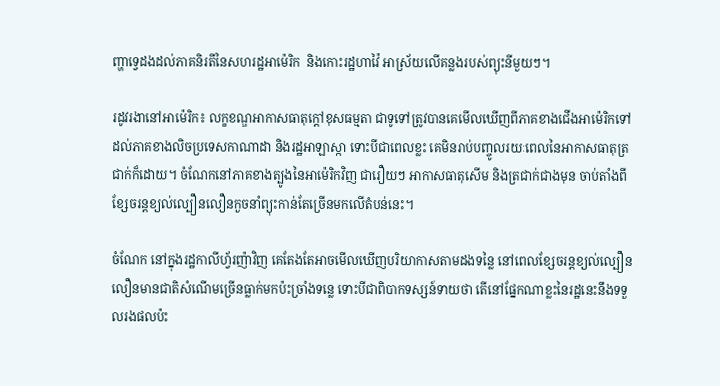ញ្ហាទ្វេដងដល់ភាគនិរតីនៃសហរដ្ឋអាម៉េរិក  និងកោះរដ្ឋហាវ៉ៃ អាស្រ័យលើគន្លងរបស់ព្យុះនីមួយៗ។

រដូវរងានៅអាម៉េរិក៖ លក្ខខណ្ឌអាកាសធាតុក្តៅខុសធម្មតា ជាទូទៅត្រូវបានគេមើលឃើញពីភាគខាងជើងអាម៉េរិកទៅដល់ភាគខាងលិចប្រទេសកាណាដា និងរដ្ឋអាឡាស្កា ទោះបីជាពេលខ្លះ គេមិនរាប់បញ្ចូលរយៈពេលនៃអាកាសធាតុត្រជាក់ក៏ដោយ។ ចំណែកនៅភាគខាងត្បូងនៃអាម៉េរិកវិញ ជារឿយៗ អាកាសធាតុសើម និងត្រជាក់ជាងមុន ចាប់តាំងពីខ្សែចរន្តខ្យល់ល្បឿនលឿនកួចនាំព្យុះកាន់តែច្រើនមកលើតំបន់នេះ។

ចំណែក នៅក្នុងរដ្ឋកាលីហ្វ័រញ៉ាវិញ គេតែងតែអាចមើលឃើញបរិយាកាសតាមដងទន្លៃ នៅពេលខ្សែចរន្តខ្យល់ល្បឿនលឿនមានជាតិសំណើមច្រើនធ្លាក់មកប៉ះច្រាំងទន្លេ ទោះបីជាពិបាកទស្សន៍ទាយថា តើនៅផ្នែកណាខ្លះនៃរដ្ឋនេះនឹងទទួលរងផលប៉ះ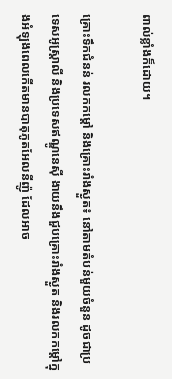ពាល់ខ្លាំងក៏ដោយ។

គ្រោះទឹកជំនន់ រលកកម្តៅ និងគ្រោះរាំងស្ងួត៖ នៅតាមតំបន់មួយចំនួន ដូចជាប្រទេសអូស្ត្រាលី និងប្រទេសឥណ្ឌូនេស៊ី ងាយនឹងជួបគ្រោះរាំងស្ងួត និងរលកកម្តៅក្នុងអំឡុងពេលកើតមានបាតុភូតអែលនីញ៉ូ ដែលអាច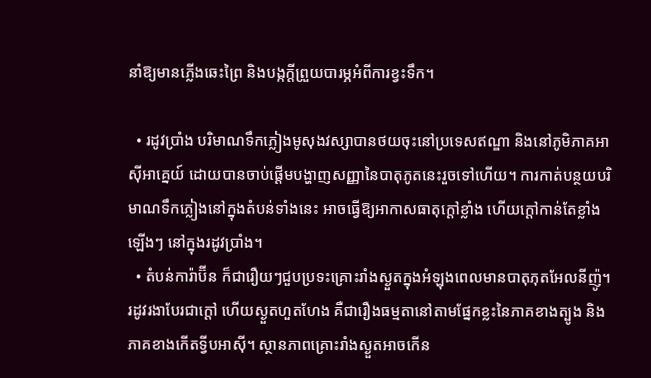នាំឱ្យមានភ្លើងឆេះព្រៃ និងបង្កក្តីព្រួយបារម្ភអំពីការខ្វះទឹក។

  • រដូវប្រាំង បរិមាណទឹកភ្លៀងមូសុងវស្សាបានថយចុះនៅប្រទេសឥណ្ឌា និងនៅភូមិភាគអាស៊ីអាគ្នេយ៍ ដោយបានចាប់ផ្តើមបង្ហាញសញ្ញានៃបាតុភូតនេះរួចទៅហើយ។ ការកាត់បន្ថយបរិមាណទឹកភ្លៀងនៅក្នុងតំបន់ទាំងនេះ អាចធ្វើឱ្យអាកាសធាតុក្តៅខ្លាំង ហើយក្តៅកាន់តែខ្លាំងឡើងៗ នៅក្នុងរដូវប្រាំង។
  • តំបន់ការ៉ាប៊ីន ក៏ជារឿយៗជួបប្រទះគ្រោះរាំងស្ងួតក្នុងអំឡុងពេលមានបាតុភុតអែលនីញ៉ូ។ រដូវរងាបែរជាក្តៅ ហើយស្ងួតហួតហែង គឺជារឿងធម្មតានៅតាមផ្នែកខ្លះនៃភាគខាងត្បូង និងភាគខាងកើតទ្វីបអាស៊ី។ ស្ថានភាពគ្រោះរាំងស្ងួតអាចកើន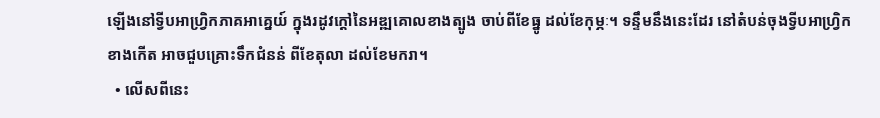ឡើងនៅទ្វីបអាហ្វ្រិកភាគអាគ្នេយ៍ ក្នុងរដូវក្តៅនៃអឌ្ឍគោលខាងត្បូង ចាប់ពីខែធ្នូ ដល់ខែកុម្ភៈ។ ទន្ទឹមនឹងនេះដែរ នៅតំបន់ចុងទ្វីបអាហ្វ្រិកខាងកើត អាចជួបគ្រោះទឹកជំនន់ ពីខែតុលា ដល់ខែមករា។
  • លើសពីនេះ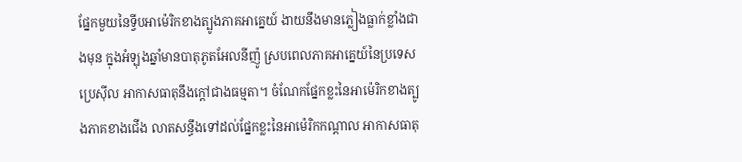ផ្នែកមួយនៃទ្វីបអាម៉េរិកខាងត្បូងភាគអាគ្នេយ៍ ងាយនឹងមានភ្លៀងធ្លាក់ខ្លាំងជាងមុន ក្នុងអំឡុងឆ្នាំមានបាតុភូតអែលនីញ៉ូ ស្របពេលភាគអាគ្នេយ៍នៃប្រទេសប្រេស៊ីល អាកាសធាតុនឹងក្តៅជាងធម្មតា។ ចំណែកផ្នែកខ្លះនៃអាម៉េរិកខាងត្បូងភាគខាងជើង លាតសន្ធឹងទៅដល់ផ្នែកខ្លះនៃអាម៉េរិកកណ្តាល អាកាសធាតុ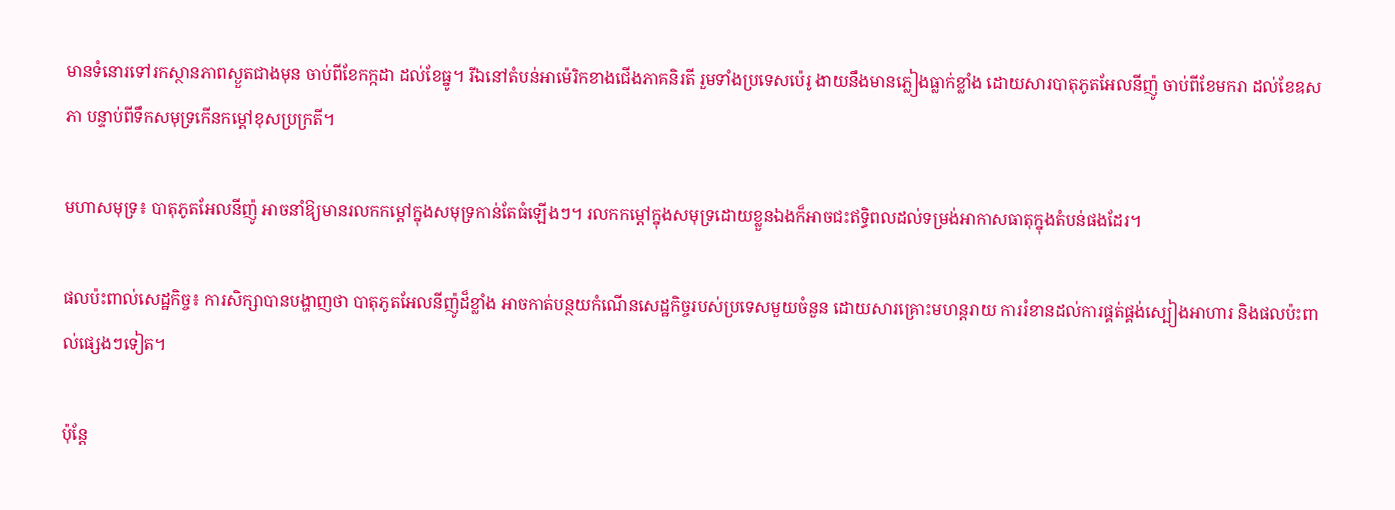មានទំនោរទៅរកស្ថានភាពស្ងួតជាងមុន ចាប់ពីខែកក្កដា ដល់ខែធ្នូ។ រីឯនៅតំបន់អាម៉េរិកខាងជើងភាគនិរតី រួមទាំងប្រទេសប៉េរូ ងាយនឹងមានភ្លៀងធ្លាក់ខ្លាំង ដោយសារបាតុភូតអែលនីញ៉ូ ចាប់ពីខែមករា ដល់ខែឧសភា បន្ទាប់ពីទឹកសមុទ្រកើនកម្តៅខុសប្រក្រតី។

មហាសមុទ្រ៖ បាតុភូតអែលនីញ៉ូ អាចនាំឱ្យមានរលកកម្តៅក្នុងសមុទ្រកាន់តែធំឡើងៗ។ រលកកម្តៅក្នុងសមុទ្រដោយខ្លួនឯងក៏អាចជះឥទ្ធិពលដល់ទម្រង់អាកាសធាតុក្នុងតំបន់ផងដែរ។

ផលប៉ះពាល់សេដ្ឋកិច្ច៖ ការសិក្សាបានបង្ហាញថា បាតុភូតអែលនីញ៉ូដ៏ខ្លាំង អាចកាត់បន្ថយកំណើនសេដ្ឋកិច្ចរបស់ប្រទេសមួយចំនួន ដោយសារគ្រោះមហន្តរាយ ការរំខានដល់ការផ្គត់ផ្គង់ស្បៀងអាហារ និងផលប៉ះពាល់ផ្សេងៗទៀត។

ប៉ុន្តែ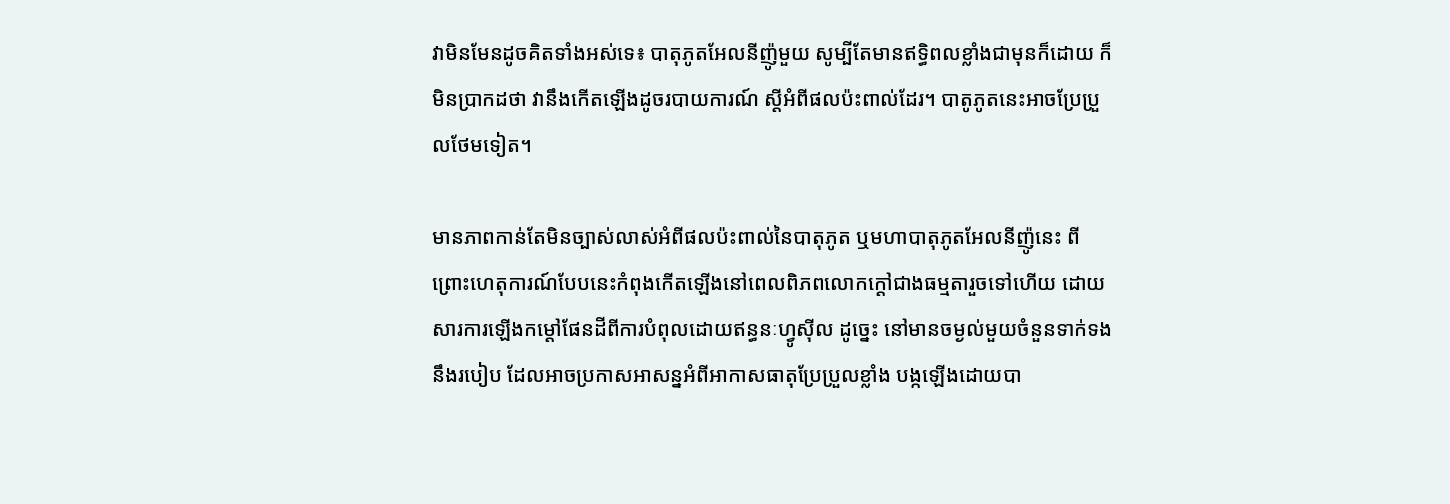វាមិនមែនដូចគិតទាំងអស់ទេ៖ បាតុភូតអែលនីញ៉ូមួយ សូម្បីតែមានឥទ្ធិពលខ្លាំងជាមុនក៏ដោយ ក៏មិនប្រាកដថា វានឹងកើតឡើងដូចរបាយការណ៍ ស្តីអំពីផលប៉ះពាល់ដែរ។ បាតូភូតនេះអាចប្រែប្រួលថែមទៀត។

មានភាពកាន់តែមិនច្បាស់លាស់អំពីផលប៉ះពាល់នៃបាតុភូត ឬមហាបាតុភូតអែលនីញ៉ូនេះ ពីព្រោះហេតុការណ៍បែបនេះកំពុងកើតឡើងនៅពេលពិភពលោកក្តៅជាងធម្មតារួចទៅហើយ ដោយសារការឡើងកម្តៅផែនដីពីការបំពុលដោយឥន្ធនៈហ្វូស៊ីល ដូច្នេះ នៅមានចម្ងល់មួយចំនួនទាក់ទងនឹងរបៀប ដែលអាចប្រកាសអាសន្នអំពីអាកាសធាតុប្រែប្រួលខ្លាំង បង្កឡើងដោយបា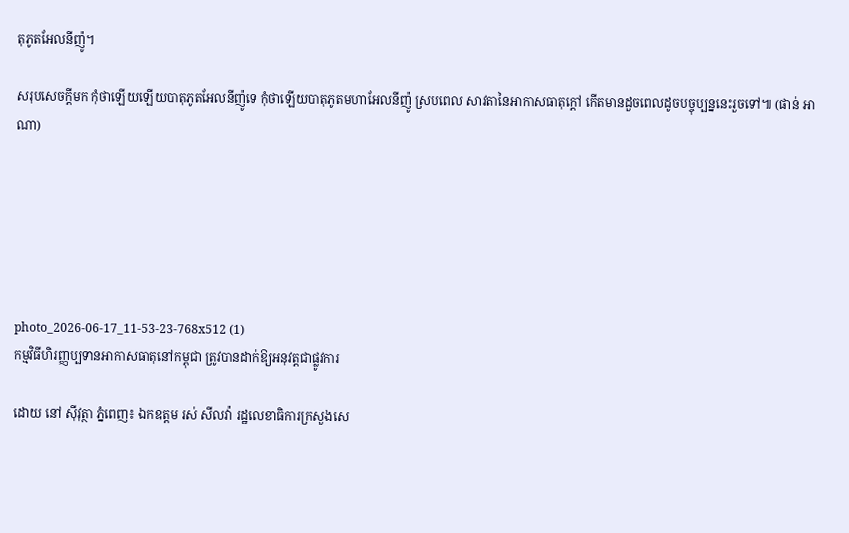តុភូតអែលនីញ៉ូ។

សរុបសេចក្ដីមក កុំថាឡើយឡើយបាតុភូតអែលនីញ៉ូទេ កុំថាឡើយបាតុភូតមហាអែលនីញ៉ូ ស្របពេល សាវតានៃអាកាសធាតុក្តៅ កើតមានដួចពេលដូចបច្ចុប្បន្ននេះរួចទៅ៕ (ផាន់ អាណា)






photo_2026-06-17_11-53-23-768x512 (1)
កម្មវិធីហិរញ្ញប្បទានអាកាសធាតុនៅកម្ពុជា ត្រូវបានដាក់ឱ្យអនុវត្តជាផ្លូវការ

ដោយ នៅ ស៊ីវុត្ថា ភ្នំពេញ៖ ឯកឧត្តម រស់ សីលវ៉ា រដ្ឋលេខាធិការក្រសួងសេ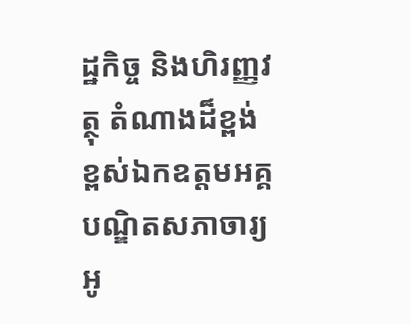ដ្ឋកិច្ច និងហិរញ្ញវត្ថុ តំណាងដ៏ខ្ពង់ខ្ពស់ឯកឧត្តមអគ្គបណ្ឌិតសភាចារ្យ អូ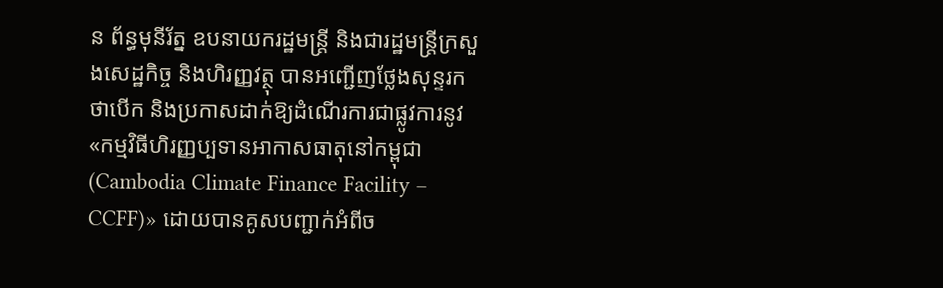ន ព័ន្ធមុនីរ័ត្ន ឧបនាយករដ្ឋមន្ត្រី និងជារដ្ឋមន្ត្រីក្រសួងសេដ្ឋកិច្ច និងហិរញ្ញវត្ថុ បានអញ្ជើញថ្លែងសុន្ទរកថាបើក និងប្រកាសដាក់ឱ្យដំណើរការជាផ្លូវការនូវ «កម្មវិធីហិរញ្ញប្បទានអាកាសធាតុនៅកម្ពុជា (Cambodia Climate Finance Facility – CCFF)» ដោយបានគូសបញ្ជាក់អំពីច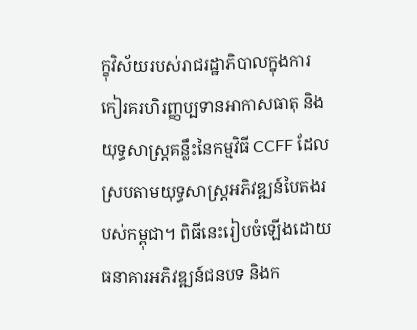ក្ខុវិស័យរបស់រាជរដ្ឋាភិបាលក្នុងការកៀរគរហិរញ្ញប្បទានអាកាសធាតុ និងយុទ្ធសាស្ត្រគន្លឹះនៃកម្មវិធី CCFF ដែលស្របតាមយុទ្ធសាស្ត្រអភិវឌ្ឍន៍បៃតងរបស់កម្ពុជា។ ពិធីនេះរៀបចំឡើងដោយធនាគារអភិវឌ្ឍន៍ជនបទ និងក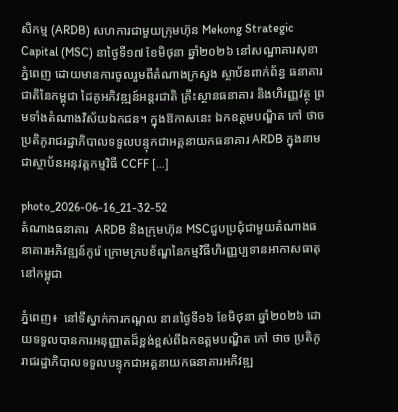សិកម្ម (ARDB) សហការជាមួយក្រុមហ៊ុន Mekong Strategic Capital (MSC) នាថ្ងៃទី១៧ ខែមិថុនា ឆ្នាំ២០២៦ នៅសណ្ឋាគារសុខាភ្នំពេញ ដោយមានការចូលរួមពីតំណាងក្រសួង ស្ថាប័នពាក់ព័ន្ធ ធនាគារជាតិនៃកម្ពុជា ដៃគូអភិវឌ្ឍន៍អន្តរជាតិ គ្រឹះស្ថានធនាគារ និងហិរញ្ញវត្ថុ ព្រមទាំងតំណាងវិស័យឯកជន។ ក្នុងឱកាសនេះ ឯកឧត្តមបណ្ឌិត កៅ ថាច ប្រតិភូរាជរដ្ឋាភិបាលទទួលបន្ទុកជាអគ្គនាយកធនាគារ ARDB ក្នុងនាមជាស្ថាប័នអនុវត្តកម្មវិធី CCFF […]

photo_2026-06-16_21-32-52
តំណាងធនាគារ  ARDB និងក្រុមហ៊ុន MSCជួបប្រជុំជាមួយតំណាងធនាគារអភិវឌ្ឍន៍កូរ៉េ ក្រោមក្របខ័ណ្ឌនៃកម្មវិធីហិរញ្ញប្បទានអាកាសធាតុនៅកម្ពុជា

ភ្នំពេញ៖  នៅទីស្នាក់ការកណ្តល នានថ្ងៃទី១៦ ខែមិថុនា ឆ្នាំ២០២៦ ដោយទទួលបានការអនុញ្ញាតដ៏ខ្ពង់ខ្ពស់ពីឯកឧត្តមបណ្ឌិត កៅ ថាច ប្រតិភូរាជរដ្ឋាភិបាលទទួលបន្ទុកជាអគ្គនាយកធនាគារអភិវឌ្ឍ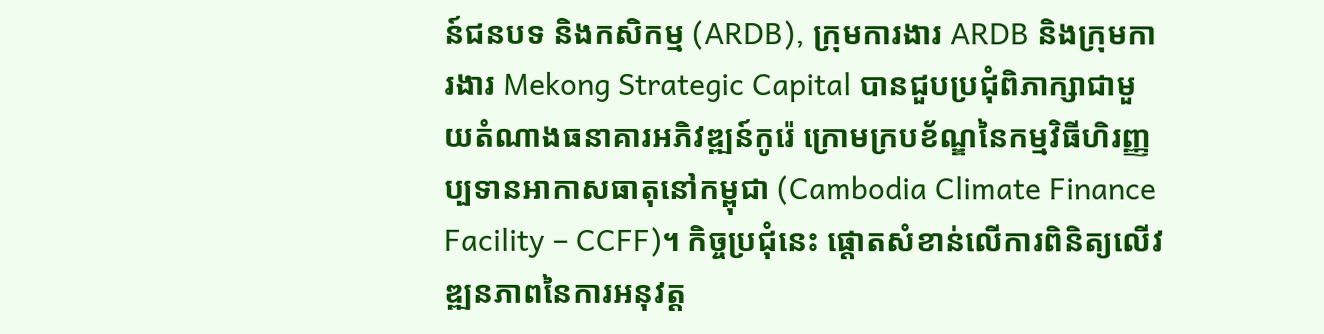ន៍ជនបទ និងកសិកម្ម (ARDB), ក្រុមការងារ ARDB និងក្រុមការងារ Mekong Strategic Capital បានជួបប្រជុំពិភាក្សាជាមួយតំណាងធនាគារអភិវឌ្ឍន៍កូរ៉េ ក្រោមក្របខ័ណ្ឌនៃកម្មវិធីហិរញ្ញប្បទានអាកាសធាតុនៅកម្ពុជា (Cambodia Climate Finance Facility – CCFF)។ កិច្ចប្រជុំនេះ ផ្តោតសំខាន់លើការពិនិត្យលើវឌ្ឍនភាពនៃការអនុវត្ត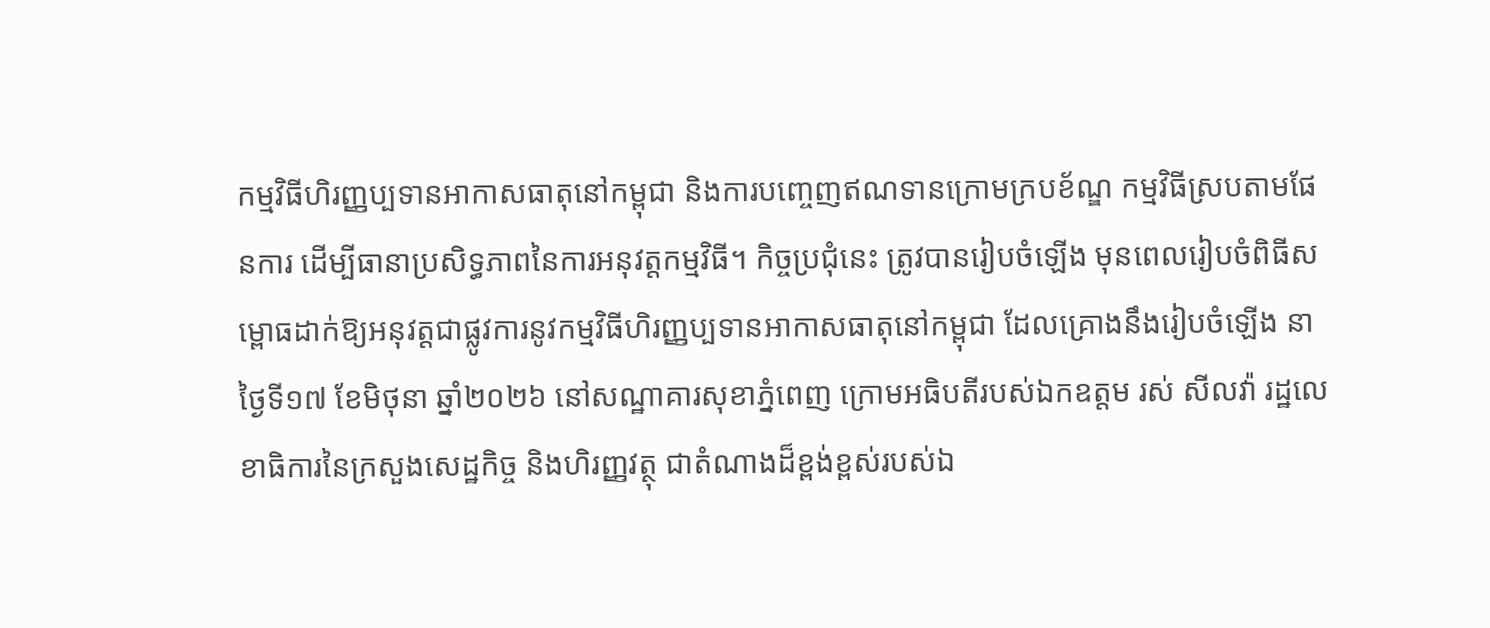កម្មវិធីហិរញ្ញប្បទានអាកាសធាតុនៅកម្ពុជា និងការបញ្ចេញឥណទានក្រោមក្របខ័ណ្ឌ កម្មវិធីស្របតាមផែនការ ដើម្បីធានាប្រសិទ្ធភាពនៃការអនុវត្តកម្មវិធី។ កិច្ចប្រជុំនេះ ត្រូវបានរៀបចំឡើង មុនពេលរៀបចំពិធីសម្ពោធដាក់ឱ្យអនុវត្តជាផ្លូវការនូវកម្មវិធីហិរញ្ញប្បទានអាកាសធាតុនៅកម្ពុជា ដែលគ្រោងនឹងរៀបចំឡើង នាថ្ងៃទី១៧ ខែមិថុនា ឆ្នាំ២០២៦ នៅសណ្ឋាគារសុខាភ្នំពេញ ក្រោមអធិបតីរបស់ឯកឧត្តម រស់ សីលវ៉ា រដ្ឋលេខាធិការនៃក្រសួងសេដ្ឋកិច្ច និងហិរញ្ញវត្ថុ ជាតំណាងដ៏ខ្ពង់ខ្ពស់របស់ឯ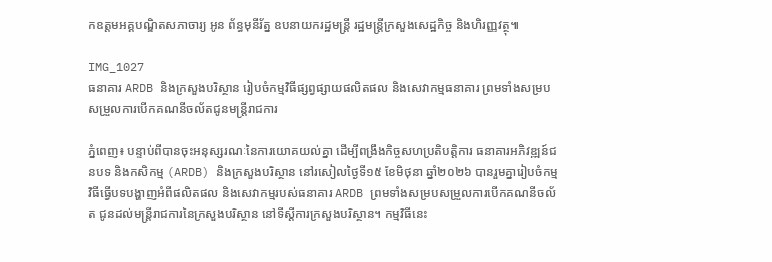កឧត្តមអគ្គបណ្ឌិតសភាចារ្យ អូន ព័ន្ធមុនីរ័ត្ន ឧបនាយករដ្ឋមន្ត្រី រដ្ឋមន្ត្រីក្រសួងសេដ្ឋកិច្ច និងហិរញ្ញវត្ថុ៕

IMG_1027
ធនាគារ ARDB និងក្រសួងបរិស្ថាន រៀបចំកម្មវិធីផ្សព្វផ្សាយផលិតផល និងសេវាកម្មធនាគារ ព្រមទាំងសម្របសម្រួលការបើកគណនីចល័តជូនមន្ត្រីរាជការ

ភ្នំពេញ៖ បន្ទាប់ពីបានចុះអនុស្សរណៈនៃការយោគយល់គ្នា ដើម្បីពង្រឹងកិច្ចសហប្រតិបត្តិការ ធនាគារអភិវឌ្ឍន៍ជនបទ និងកសិកម្ម (ARDB) និងក្រសួងបរិស្ថាន នៅរសៀលថ្ងៃទី១៥ ខែមិថុនា ឆ្នាំ២០២៦ បានរួមគ្នារៀបចំកម្មវិធីធ្វើបទបង្ហាញអំពីផលិតផល និងសេវាកម្មរបស់ធនាគារ ARDB ព្រមទាំងសម្របសម្រួលការបើកគណនីចល័ត ជូនដល់មន្ត្រីរាជការនៃក្រសួងបរិស្ថាន នៅទីស្តីការក្រសួងបរិស្ថាន។ កម្មវិធីនេះ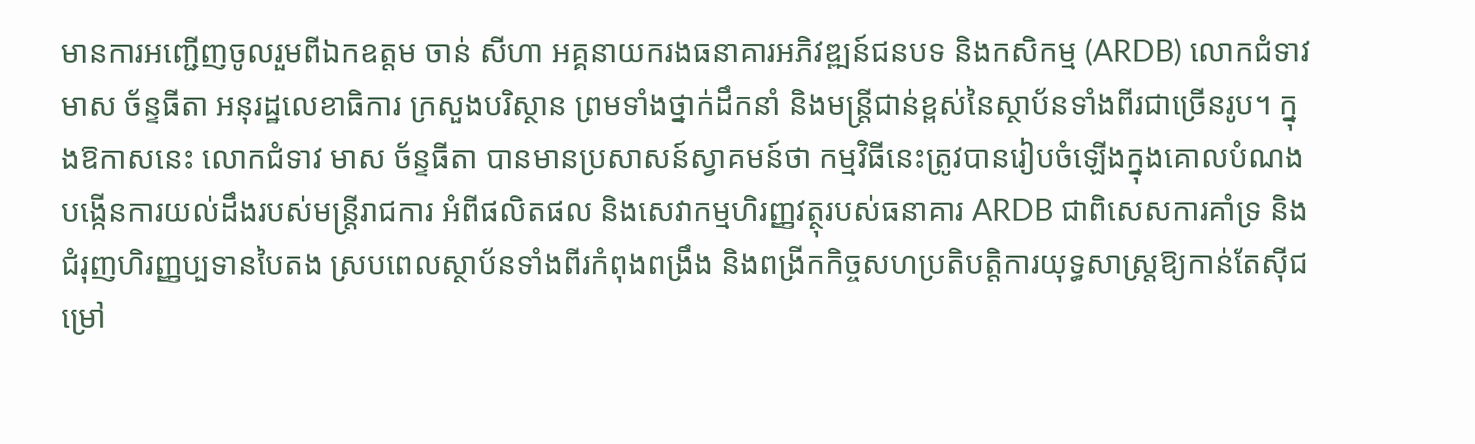មានការអញ្ជើញចូលរួមពីឯកឧត្តម ចាន់ សីហា អគ្គនាយករងធនាគារអភិវឌ្ឍន៍ជនបទ និងកសិកម្ម (ARDB) លោកជំទាវ មាស ច័ន្ទធីតា អនុរដ្ឋលេខាធិការ ក្រសួងបរិស្ថាន ព្រមទាំងថ្នាក់ដឹកនាំ និងមន្ត្រីជាន់ខ្ពស់នៃស្ថាប័នទាំងពីរជាច្រើនរូប។ ក្នុងឱកាសនេះ លោកជំទាវ មាស ច័ន្ទធីតា បានមានប្រសាសន៍ស្វាគមន៍ថា កម្មវិធីនេះត្រូវបានរៀបចំឡើងក្នុងគោលបំណងបង្កើនការយល់ដឹងរបស់មន្ត្រីរាជការ អំពីផលិតផល និងសេវាកម្មហិរញ្ញវត្ថុរបស់ធនាគារ ARDB ជាពិសេសការគាំទ្រ និងជំរុញហិរញ្ញប្បទានបៃតង ស្របពេលស្ថាប័នទាំងពីរកំពុងពង្រឹង និងពង្រីកកិច្ចសហប្រតិបត្តិការយុទ្ធសាស្ត្រឱ្យកាន់តែស៊ីជម្រៅ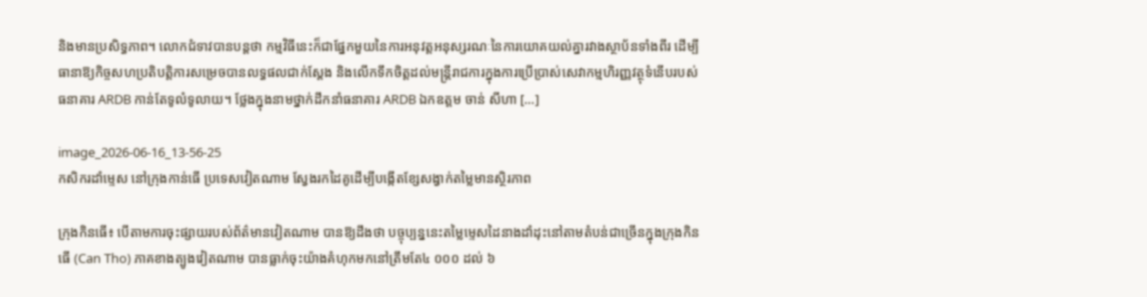និងមានប្រសិទ្ធភាព។ លោកជំទាវបានបន្តថា កម្មវិធីនេះក៏ជាផ្នែកមួយនៃការអនុវត្តអនុស្សរណៈនៃការយោគយល់គ្នារវាងស្ថាប័នទាំងពីរ ដើម្បីធានាឱ្យកិច្ចសហប្រតិបត្តិការសម្រេចបានលទ្ធផលជាក់ស្តែង និងលើកទឹកចិត្តដល់មន្ត្រីរាជការក្នុងការប្រើប្រាស់សេវាកម្មហិរញ្ញវត្ថុទំនើបរបស់ធនាគារ ARDB កាន់តែទូលំទូលាយ។ ថ្លែងក្នុងនាមថ្នាក់ដឹកនាំធនាគារ ARDB ឯកឧត្តម ចាន់ សីហា […]

image_2026-06-16_13-56-25
កសិករដាំម្ទេស នៅក្រុងកាន់ធើ ប្រទេសវៀតណាម ស្វែងរកដៃគូដើម្បីបង្កើតខ្សែសង្វាក់តម្លៃមានស្ថិរភាព

ក្រុងកិនធើ៖ បើតាមការចុះផ្សាយរបស់ព័ត៌មានវៀតណាម បានឱ្យដឹងថា បច្ចុប្បន្ននេះតម្លៃម្ទេសដៃនាងដាំដុះនៅតាមតំបន់ជាច្រើនក្នុងក្រុងកិនធើ (Can Tho) ភាគខាងត្បូងវៀតណាម បានធ្លាក់ចុះយ៉ាងគំហុកមកនៅត្រឹមតែ៤ ០០០ ដល់ ៦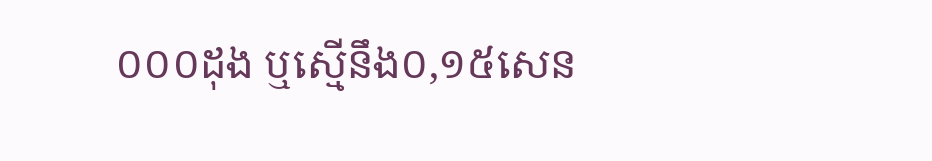០០០ដុង ឬស្មើនឹង០,១៥សេន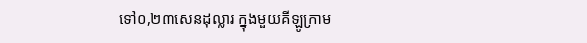ទៅ០,២៣សេនដុល្លារ ក្នុងមួយគីឡូក្រាម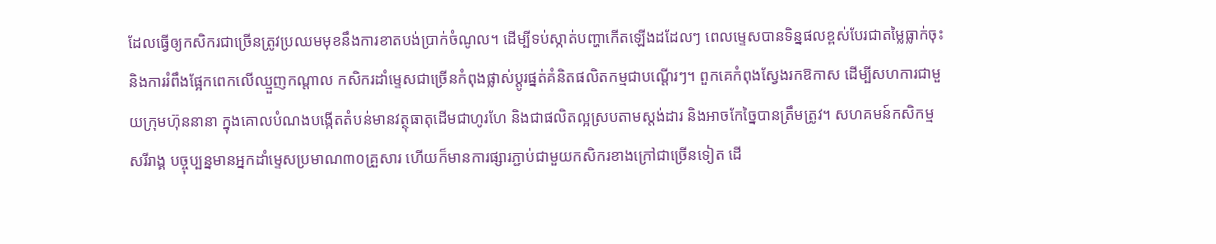ដែលធ្វើឲ្យកសិករជាច្រើនត្រូវប្រឈមមុខនឹងការខាតបង់ប្រាក់ចំណូល។ ដើម្បីទប់ស្កាត់បញ្ហាកើតឡើងដដែលៗ ពេលម្ទេសបានទិន្នផលខ្ពស់បែរជាតម្លៃធ្លាក់ចុះ និងការរំពឹងផ្អែកពេកលើឈ្មួញកណ្តាល កសិករដាំម្ទេសជាច្រើនកំពុងផ្លាស់ប្តូរផ្នត់គំនិតផលិតកម្មជាបណ្តើរៗ។ ពួកគេកំពុងស្វែងរកឱកាស ដើម្បីសហការជាមួយក្រុមហ៊ុននានា ក្នុងគោលបំណងបង្កើតតំបន់មានវត្ថុធាតុដើមជាហូរហែ និងជាផលិតល្អស្របតាមស្តង់ដារ និងអាចកែច្នៃបានត្រឹមត្រូវ។ សហគមន៍កសិកម្មសរីរាង្គ បច្ចុប្បន្នមានអ្នកដាំម្ទេសប្រមាណ៣០គ្រួសារ ហើយក៏មានការផ្សារភ្ជាប់ជាមួយកសិករខាងក្រៅជាច្រើនទៀត ដើ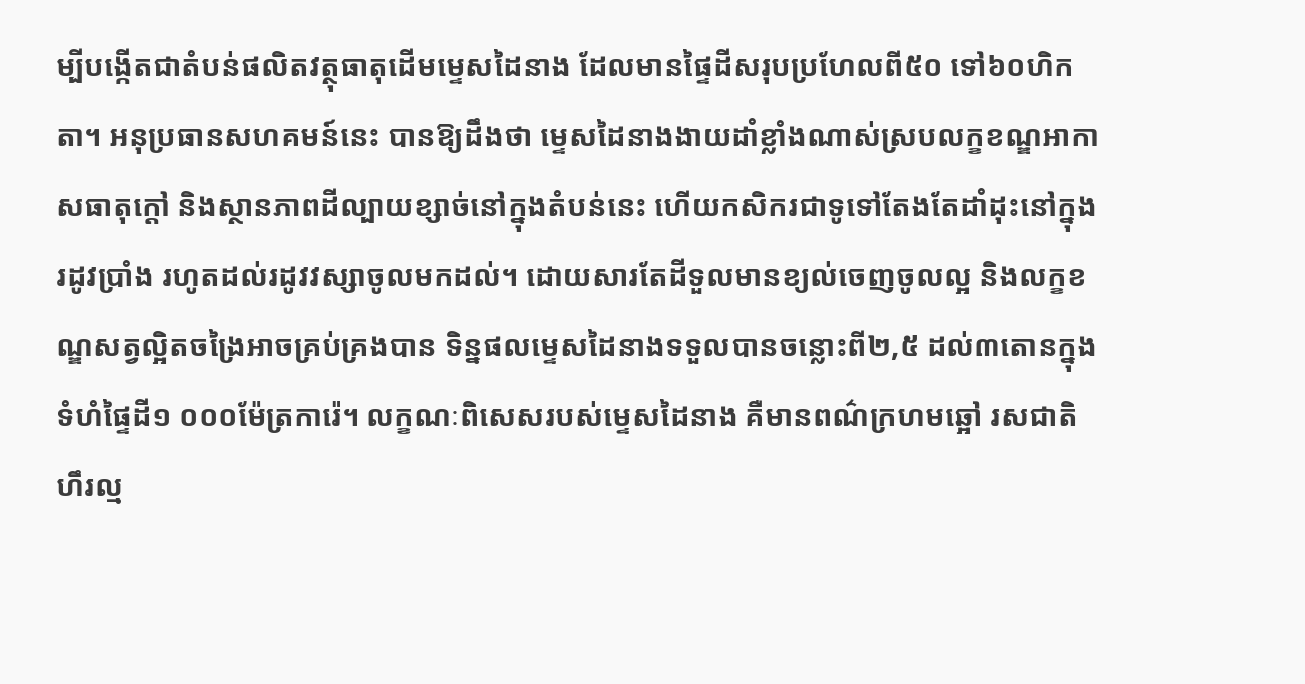ម្បីបង្កើតជាតំបន់ផលិតវត្ថុធាតុដើមម្ទេសដៃនាង ដែលមានផ្ទៃដីសរុបប្រហែលពី៥០ ទៅ៦០ហិកតា។ អនុប្រធានសហគមន៍នេះ បានឱ្យដឹងថា ម្ទេសដៃនាងងាយដាំខ្លាំងណាស់ស្របលក្ខខណ្ឌអាកាសធាតុក្តៅ និងស្ថានភាពដីល្បាយខ្សាច់នៅក្នុងតំបន់នេះ ហើយកសិករជាទូទៅតែងតែដាំដុះនៅក្នុងរដូវប្រាំង រហូតដល់រដូវវស្សាចូលមកដល់។ ដោយសារតែដីទួលមានខ្យល់ចេញចូលល្អ និងលក្ខខណ្ឌសត្វល្អិតចង្រៃអាចគ្រប់គ្រងបាន ទិន្នផលម្ទេសដៃនាងទទួលបានចន្លោះពី២,៥ ដល់៣តោនក្នុងទំហំផ្ទៃដី១ ០០០ម៉ែត្រការ៉េ។ លក្ខណៈពិសេសរបស់ម្ទេសដៃនាង គឺមានពណ៌ក្រហមឆ្អៅ រសជាតិហឹរល្ម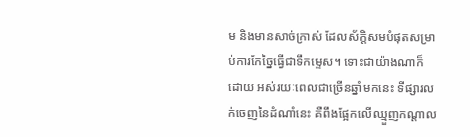ម និងមានសាច់ក្រាស់ ដែលស័ក្តិសមបំផុតសម្រាប់ការកែច្នៃធ្វើជាទឹកម្ទេស។ ទោះជាយ៉ាងណាក៏ដោយ អស់រយៈពេលជាច្រើនឆ្នាំមកនេះ ទីផ្សារលក់ចេញនៃដំណាំនេះ គឺពឹងផ្អែកលើឈ្មួញកណ្តាល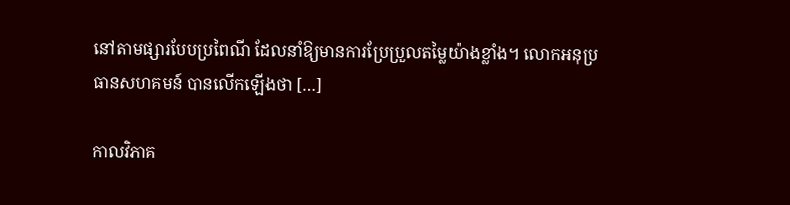នៅតាមផ្សារបែបប្រពៃណី ដែលនាំឱ្យមានការប្រែប្រួលតម្លៃយ៉ាងខ្លាំង។ លោកអនុប្រធានសហគមន៍ បានលើកឡើងថា […]

កាលវិភាគ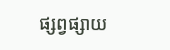ផ្សព្វផ្សាយ